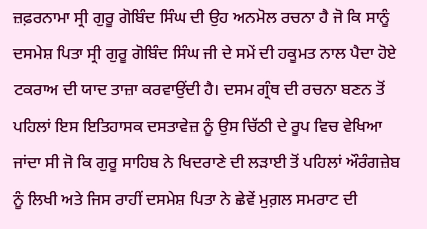ਜ਼ਫ਼ਰਨਾਮਾ ਸ੍ਰੀ ਗੁਰੂ ਗੋਬਿੰਦ ਸਿੰਘ ਦੀ ਉਹ ਅਨਮੋਲ ਰਚਨਾ ਹੈ ਜੋ ਕਿ ਸਾਨੂੰ ਦਸਮੇਸ਼ ਪਿਤਾ ਸ੍ਰੀ ਗੁਰੂ ਗੋਬਿੰਦ ਸਿੰਘ ਜੀ ਦੇ ਸਮੇਂ ਦੀ ਹਕੂਮਤ ਨਾਲ ਪੈਦਾ ਹੋਏ ਟਕਰਾਅ ਦੀ ਯਾਦ ਤਾਜ਼ਾ ਕਰਵਾਉਂਦੀ ਹੈ। ਦਸਮ ਗ੍ਰੰਥ ਦੀ ਰਚਨਾ ਬਣਨ ਤੋਂ ਪਹਿਲਾਂ ਇਸ ਇਤਿਹਾਸਕ ਦਸਤਾਵੇਜ਼ ਨੂੰ ਉਸ ਚਿੱਠੀ ਦੇ ਰੂਪ ਵਿਚ ਵੇਖਿਆ ਜਾਂਦਾ ਸੀ ਜੋ ਕਿ ਗੁਰੂ ਸਾਹਿਬ ਨੇ ਖਿਦਰਾਣੇ ਦੀ ਲੜਾਈ ਤੋਂ ਪਹਿਲਾਂ ਔਰੰਗਜ਼ੇਬ ਨੂੰ ਲਿਖੀ ਅਤੇ ਜਿਸ ਰਾਹੀਂ ਦਸਮੇਸ਼ ਪਿਤਾ ਨੇ ਛੇਵੇਂ ਮੁਗ਼ਲ ਸਮਰਾਟ ਦੀ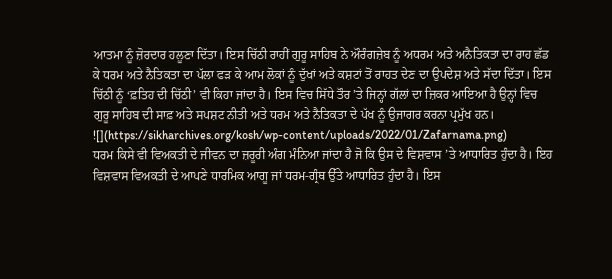ਆਤਮਾ ਨੂੰ ਜ਼ੋਰਦਾਰ ਹਲੂਣਾ ਦਿੱਤਾ। ਇਸ ਚਿੱਠੀ ਰਾਹੀਂ ਗੁਰੂ ਸਾਹਿਬ ਨੇ ਔਰੰਗਜ਼ੇਬ ਨੂੰ ਅਧਰਮ ਅਤੇ ਅਨੈਤਿਕਤਾ ਦਾ ਰਾਹ ਛੱਡ ਕੇ ਧਰਮ ਅਤੇ ਨੈਤਿਕਤਾ ਦਾ ਪੱਲਾ ਫੜ ਕੇ ਆਮ ਲੋਕਾਂ ਨੂੰ ਦੁੱਖਾਂ ਅਤੇ ਕਸ਼ਟਾਂ ਤੋਂ ਰਾਹਤ ਦੇਣ ਦਾ ਉਪਦੇਸ਼ ਅਤੇ ਸੱਦਾ ਦਿੱਤਾ। ਇਸ ਚਿੱਠੀ ਨੂੰ ‘ਫ਼ਤਿਹ ਦੀ ਚਿੱਠੀ’ ਵੀ ਕਿਹਾ ਜਾਂਦਾ ਹੈ। ਇਸ ਵਿਚ ਸਿੱਧੇ ਤੌਰ ’ਤੇ ਜਿਨ੍ਹਾਂ ਗੱਲਾਂ ਦਾ ਜ਼ਿਕਰ ਆਇਆ ਹੈ ਉਨ੍ਹਾਂ ਵਿਚ ਗੁਰੂ ਸਾਹਿਬ ਦੀ ਸਾਫ਼ ਅਤੇ ਸਪਸ਼ਟ ਨੀਤੀ ਅਤੇ ਧਰਮ ਅਤੇ ਨੈਤਿਕਤਾ ਦੇ ਪੱਖ ਨੂੰ ਉਜਾਗਰ ਕਰਨਾ ਪ੍ਰਮੁੱਖ ਹਨ।
![](https://sikharchives.org/kosh/wp-content/uploads/2022/01/Zafarnama.png)
ਧਰਮ ਕਿਸੇ ਵੀ ਵਿਅਕਤੀ ਦੇ ਜੀਵਨ ਦਾ ਜ਼ਰੂਰੀ ਅੰਗ ਮੰਨਿਆ ਜਾਂਦਾ ਹੈ ਜੋ ਕਿ ਉਸ ਦੇ ਵਿਸ਼ਵਾਸ ’ਤੇ ਆਧਾਰਿਤ ਹੁੰਦਾ ਹੈ। ਇਹ ਵਿਸ਼ਵਾਸ ਵਿਅਕਤੀ ਦੇ ਆਪਣੇ ਧਾਰਮਿਕ ਆਗੂ ਜਾਂ ਧਰਮ-ਗ੍ਰੰਥ ਉੱਤੇ ਆਧਾਰਿਤ ਹੁੰਦਾ ਹੈ। ਇਸ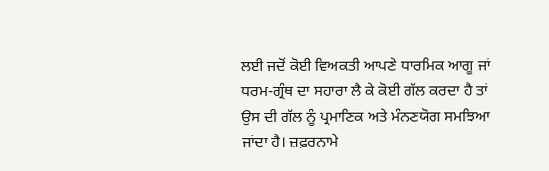ਲਈ ਜਦੋਂ ਕੋਈ ਵਿਅਕਤੀ ਆਪਣੇ ਧਾਰਮਿਕ ਆਗੂ ਜਾਂ ਧਰਮ-ਗ੍ਰੰਥ ਦਾ ਸਹਾਰਾ ਲੈ ਕੇ ਕੋਈ ਗੱਲ ਕਰਦਾ ਹੈ ਤਾਂ ਉਸ ਦੀ ਗੱਲ ਨੂੰ ਪ੍ਰਮਾਣਿਕ ਅਤੇ ਮੰਨਣਯੋਗ ਸਮਝਿਆ ਜਾਂਦਾ ਹੈ। ਜ਼ਫ਼ਰਨਾਮੇ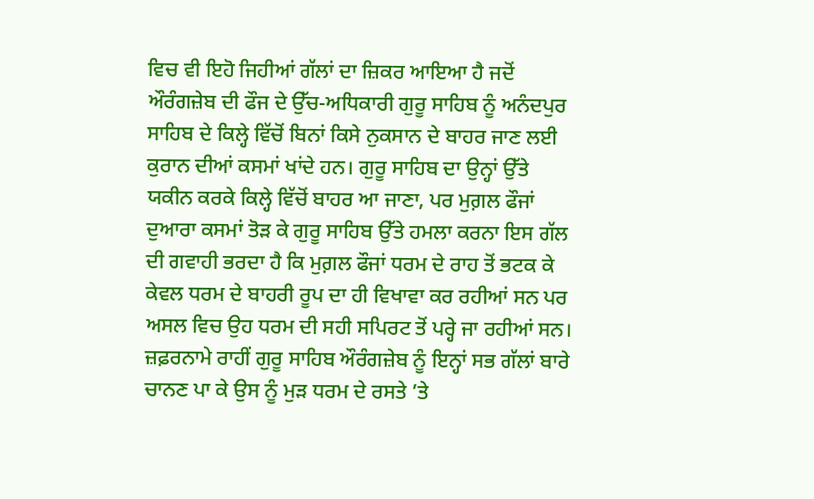ਵਿਚ ਵੀ ਇਹੋ ਜਿਹੀਆਂ ਗੱਲਾਂ ਦਾ ਜ਼ਿਕਰ ਆਇਆ ਹੈ ਜਦੋਂ ਔਰੰਗਜ਼ੇਬ ਦੀ ਫੌਜ ਦੇ ਉੱਚ-ਅਧਿਕਾਰੀ ਗੁਰੂ ਸਾਹਿਬ ਨੂੰ ਅਨੰਦਪੁਰ ਸਾਹਿਬ ਦੇ ਕਿਲ੍ਹੇ ਵਿੱਚੋਂ ਬਿਨਾਂ ਕਿਸੇ ਨੁਕਸਾਨ ਦੇ ਬਾਹਰ ਜਾਣ ਲਈ ਕੁਰਾਨ ਦੀਆਂ ਕਸਮਾਂ ਖਾਂਦੇ ਹਨ। ਗੁਰੂ ਸਾਹਿਬ ਦਾ ਉਨ੍ਹਾਂ ਉੱਤੇ ਯਕੀਨ ਕਰਕੇ ਕਿਲ੍ਹੇ ਵਿੱਚੋਂ ਬਾਹਰ ਆ ਜਾਣਾ, ਪਰ ਮੁਗ਼ਲ ਫੌਜਾਂ ਦੁਆਰਾ ਕਸਮਾਂ ਤੋੜ ਕੇ ਗੁਰੂ ਸਾਹਿਬ ਉੱਤੇ ਹਮਲਾ ਕਰਨਾ ਇਸ ਗੱਲ ਦੀ ਗਵਾਹੀ ਭਰਦਾ ਹੈ ਕਿ ਮੁਗ਼ਲ ਫੌਜਾਂ ਧਰਮ ਦੇ ਰਾਹ ਤੋਂ ਭਟਕ ਕੇ ਕੇਵਲ ਧਰਮ ਦੇ ਬਾਹਰੀ ਰੂਪ ਦਾ ਹੀ ਵਿਖਾਵਾ ਕਰ ਰਹੀਆਂ ਸਨ ਪਰ ਅਸਲ ਵਿਚ ਉਹ ਧਰਮ ਦੀ ਸਹੀ ਸਪਿਰਟ ਤੋਂ ਪਰ੍ਹੇ ਜਾ ਰਹੀਆਂ ਸਨ। ਜ਼ਫ਼ਰਨਾਮੇ ਰਾਹੀਂ ਗੁਰੂ ਸਾਹਿਬ ਔਰੰਗਜ਼ੇਬ ਨੂੰ ਇਨ੍ਹਾਂ ਸਭ ਗੱਲਾਂ ਬਾਰੇ ਚਾਨਣ ਪਾ ਕੇ ਉਸ ਨੂੰ ਮੁੜ ਧਰਮ ਦੇ ਰਸਤੇ ’ਤੇ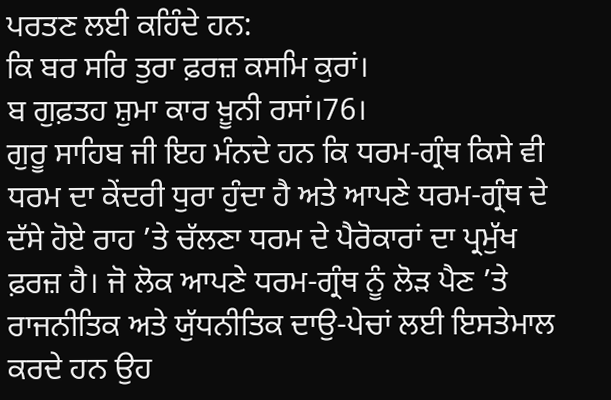ਪਰਤਣ ਲਈ ਕਹਿੰਦੇ ਹਨ:
ਕਿ ਬਰ ਸਰਿ ਤੁਰਾ ਫ਼ਰਜ਼ ਕਸਮਿ ਕੁਰਾਂ।
ਬ ਗੁਫ਼ਤਹ ਸ਼ੁਮਾ ਕਾਰ ਖ਼ੂਨੀ ਰਸਾਂ।76।
ਗੁਰੂ ਸਾਹਿਬ ਜੀ ਇਹ ਮੰਨਦੇ ਹਨ ਕਿ ਧਰਮ-ਗ੍ਰੰਥ ਕਿਸੇ ਵੀ ਧਰਮ ਦਾ ਕੇਂਦਰੀ ਧੁਰਾ ਹੁੰਦਾ ਹੈ ਅਤੇ ਆਪਣੇ ਧਰਮ-ਗ੍ਰੰਥ ਦੇ ਦੱਸੇ ਹੋਏ ਰਾਹ ’ਤੇ ਚੱਲਣਾ ਧਰਮ ਦੇ ਪੈਰੋਕਾਰਾਂ ਦਾ ਪ੍ਰਮੁੱਖ ਫ਼ਰਜ਼ ਹੈ। ਜੋ ਲੋਕ ਆਪਣੇ ਧਰਮ-ਗ੍ਰੰਥ ਨੂੰ ਲੋੜ ਪੈਣ ’ਤੇ ਰਾਜਨੀਤਿਕ ਅਤੇ ਯੁੱਧਨੀਤਿਕ ਦਾਉ-ਪੇਚਾਂ ਲਈ ਇਸਤੇਮਾਲ ਕਰਦੇ ਹਨ ਉਹ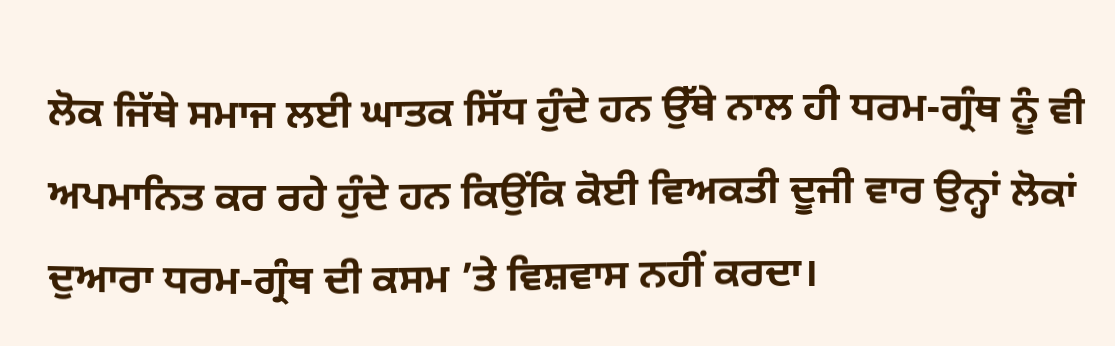ਲੋਕ ਜਿੱਥੇ ਸਮਾਜ ਲਈ ਘਾਤਕ ਸਿੱਧ ਹੁੰਦੇ ਹਨ ਉੱਥੇ ਨਾਲ ਹੀ ਧਰਮ-ਗ੍ਰੰਥ ਨੂੰ ਵੀ ਅਪਮਾਨਿਤ ਕਰ ਰਹੇ ਹੁੰਦੇ ਹਨ ਕਿਉਂਕਿ ਕੋਈ ਵਿਅਕਤੀ ਦੂਜੀ ਵਾਰ ਉਨ੍ਹਾਂ ਲੋਕਾਂ ਦੁਆਰਾ ਧਰਮ-ਗ੍ਰੰਥ ਦੀ ਕਸਮ ’ਤੇ ਵਿਸ਼ਵਾਸ ਨਹੀਂ ਕਰਦਾ।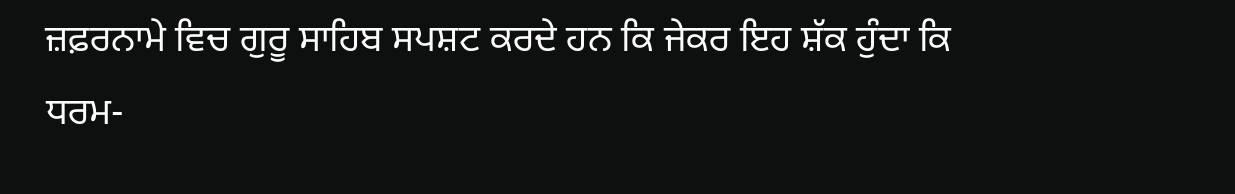ਜ਼ਫ਼ਰਨਾਮੇ ਵਿਚ ਗੁਰੂ ਸਾਹਿਬ ਸਪਸ਼ਟ ਕਰਦੇ ਹਨ ਕਿ ਜੇਕਰ ਇਹ ਸ਼ੱਕ ਹੁੰਦਾ ਕਿ ਧਰਮ-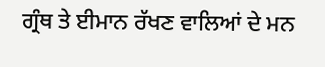ਗ੍ਰੰਥ ਤੇ ਈਮਾਨ ਰੱਖਣ ਵਾਲਿਆਂ ਦੇ ਮਨ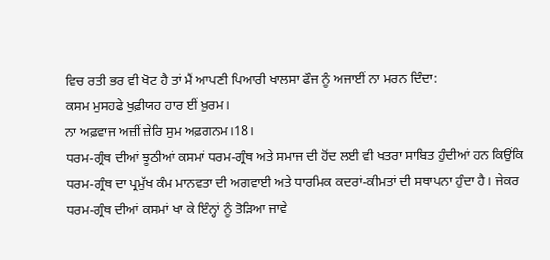ਵਿਚ ਰਤੀ ਭਰ ਵੀ ਖੋਟ ਹੈ ਤਾਂ ਮੈਂ ਆਪਣੀ ਪਿਆਰੀ ਖਾਲਸਾ ਫੌਜ ਨੂੰ ਅਜਾਈਂ ਨਾ ਮਰਨ ਦਿੰਦਾ:
ਕਸਮ ਮੁਸਹਫੇ ਖੁਫ਼ੀਯਹ ਹਾਰ ਈਂ ਖ਼ੁਰਮ।
ਨਾ ਅਫ਼ਵਾਜ ਅਜ਼ੀਂ ਜ਼ੇਰਿ ਸੁਮ ਅਫ਼ਗਨਮ।18।
ਧਰਮ-ਗ੍ਰੰਥ ਦੀਆਂ ਝੂਠੀਆਂ ਕਸਮਾਂ ਧਰਮ-ਗ੍ਰੰਥ ਅਤੇ ਸਮਾਜ ਦੀ ਹੋਂਦ ਲਈ ਵੀ ਖਤਰਾ ਸਾਬਿਤ ਹੁੰਦੀਆਂ ਹਨ ਕਿਉਂਕਿ ਧਰਮ-ਗ੍ਰੰਥ ਦਾ ਪ੍ਰਮੁੱਖ ਕੰਮ ਮਾਨਵਤਾ ਦੀ ਅਗਵਾਈ ਅਤੇ ਧਾਰਮਿਕ ਕਦਰਾਂ-ਕੀਮਤਾਂ ਦੀ ਸਥਾਪਨਾ ਹੁੰਦਾ ਹੈ। ਜੇਕਰ ਧਰਮ-ਗ੍ਰੰਥ ਦੀਆਂ ਕਸਮਾਂ ਖਾ ਕੇ ਇੰਨ੍ਹਾਂ ਨੂੰ ਤੋੜਿਆ ਜਾਵੇ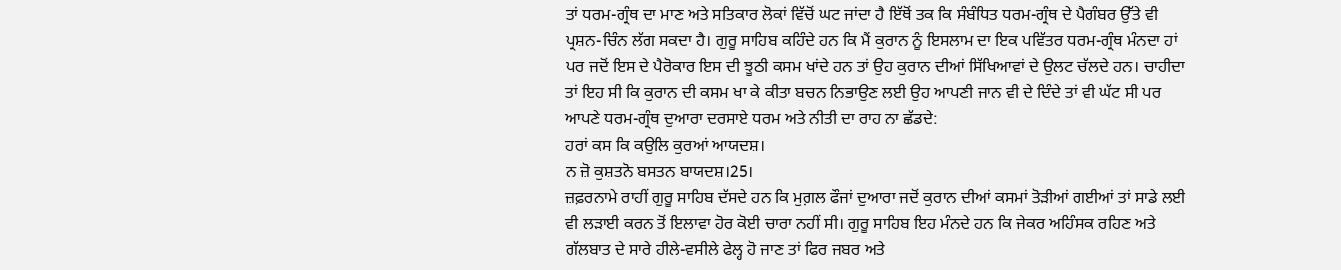ਤਾਂ ਧਰਮ-ਗ੍ਰੰਥ ਦਾ ਮਾਣ ਅਤੇ ਸਤਿਕਾਰ ਲੋਕਾਂ ਵਿੱਚੋਂ ਘਟ ਜਾਂਦਾ ਹੈ ਇੱਥੋਂ ਤਕ ਕਿ ਸੰਬੰਧਿਤ ਧਰਮ-ਗ੍ਰੰਥ ਦੇ ਪੈਗੰਬਰ ਉੱਤੇ ਵੀ ਪ੍ਰਸ਼ਨ-ਚਿੰਨ ਲੱਗ ਸਕਦਾ ਹੈ। ਗੁਰੂ ਸਾਹਿਬ ਕਹਿੰਦੇ ਹਨ ਕਿ ਮੈਂ ਕੁਰਾਨ ਨੂੰ ਇਸਲਾਮ ਦਾ ਇਕ ਪਵਿੱਤਰ ਧਰਮ-ਗ੍ਰੰਥ ਮੰਨਦਾ ਹਾਂ ਪਰ ਜਦੋਂ ਇਸ ਦੇ ਪੈਰੋਕਾਰ ਇਸ ਦੀ ਝੂਠੀ ਕਸਮ ਖਾਂਦੇ ਹਨ ਤਾਂ ਉਹ ਕੁਰਾਨ ਦੀਆਂ ਸਿੱਖਿਆਵਾਂ ਦੇ ਉਲਟ ਚੱਲਦੇ ਹਨ। ਚਾਹੀਦਾ ਤਾਂ ਇਹ ਸੀ ਕਿ ਕੁਰਾਨ ਦੀ ਕਸਮ ਖਾ ਕੇ ਕੀਤਾ ਬਚਨ ਨਿਭਾਉਣ ਲਈ ਉਹ ਆਪਣੀ ਜਾਨ ਵੀ ਦੇ ਦਿੰਦੇ ਤਾਂ ਵੀ ਘੱਟ ਸੀ ਪਰ ਆਪਣੇ ਧਰਮ-ਗ੍ਰੰਥ ਦੁਆਰਾ ਦਰਸਾਏ ਧਰਮ ਅਤੇ ਨੀਤੀ ਦਾ ਰਾਹ ਨਾ ਛੱਡਦੇ:
ਹਰਾਂ ਕਸ ਕਿ ਕਉਲਿ ਕੁਰਆਂ ਆਯਦਸ਼।
ਨ ਜ਼ੋ ਕੁਸ਼ਤਨੋ ਬਸਤਨ ਬਾਯਦਸ਼।25।
ਜ਼ਫ਼ਰਨਾਮੇ ਰਾਹੀਂ ਗੁਰੂ ਸਾਹਿਬ ਦੱਸਦੇ ਹਨ ਕਿ ਮੁਗ਼ਲ ਫੌਜਾਂ ਦੁਆਰਾ ਜਦੋਂ ਕੁਰਾਨ ਦੀਆਂ ਕਸਮਾਂ ਤੋੜੀਆਂ ਗਈਆਂ ਤਾਂ ਸਾਡੇ ਲਈ ਵੀ ਲੜਾਈ ਕਰਨ ਤੋਂ ਇਲਾਵਾ ਹੋਰ ਕੋਈ ਚਾਰਾ ਨਹੀਂ ਸੀ। ਗੁਰੂ ਸਾਹਿਬ ਇਹ ਮੰਨਦੇ ਹਨ ਕਿ ਜੇਕਰ ਅਹਿੰਸਕ ਰਹਿਣ ਅਤੇ ਗੱਲਬਾਤ ਦੇ ਸਾਰੇ ਹੀਲੇ-ਵਸੀਲੇ ਫੇਲ੍ਹ ਹੋ ਜਾਣ ਤਾਂ ਫਿਰ ਜਬਰ ਅਤੇ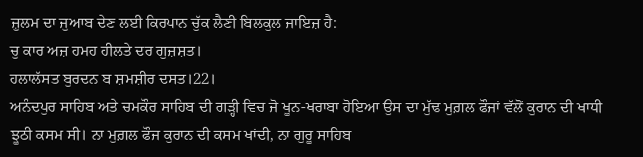ਜ਼ੁਲਮ ਦਾ ਜੁਆਬ ਦੇਣ ਲਈ ਕਿਰਪਾਨ ਚੁੱਕ ਲੈਣੀ ਬਿਲਕੁਲ ਜਾਇਜ਼ ਹੈ:
ਚੁ ਕਾਰ ਅਜ਼ ਹਮਹ ਹੀਲਤੇ ਦਰ ਗੁਜ਼ਸ਼ਤ।
ਹਲਾਲੱਸਤ ਬੁਰਦਨ ਬ ਸ਼ਮਸ਼ੀਰ ਦਸਤ।22।
ਅਨੰਦਪੁਰ ਸਾਹਿਬ ਅਤੇ ਚਮਕੌਰ ਸਾਹਿਬ ਦੀ ਗੜ੍ਹੀ ਵਿਚ ਜੋ ਖੂਨ-ਖਰਾਬਾ ਹੋਇਆ ਉਸ ਦਾ ਮੁੱਢ ਮੁਗ਼ਲ ਫੌਜਾਂ ਵੱਲੋਂ ਕੁਰਾਨ ਦੀ ਖਾਧੀ ਝੂਠੀ ਕਸਮ ਸੀ। ਨਾ ਮੁਗ਼ਲ ਫੌਜ ਕੁਰਾਨ ਦੀ ਕਸਮ ਖਾਂਦੀ, ਨਾ ਗੁਰੂ ਸਾਹਿਬ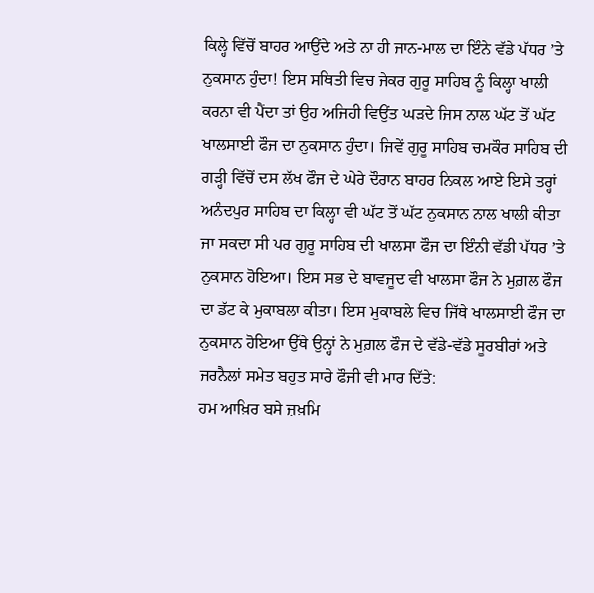ਕਿਲ੍ਹੇ ਵਿੱਚੋਂ ਬਾਹਰ ਆਉਂਦੇ ਅਤੇ ਨਾ ਹੀ ਜਾਨ-ਮਾਲ ਦਾ ਇੰਨੇ ਵੱਡੇ ਪੱਧਰ ’ਤੇ ਨੁਕਸਾਨ ਹੁੰਦਾ! ਇਸ ਸਥਿਤੀ ਵਿਚ ਜੇਕਰ ਗੁਰੂ ਸਾਹਿਬ ਨੂੰ ਕਿਲ੍ਹਾ ਖਾਲੀ ਕਰਨਾ ਵੀ ਪੈਂਦਾ ਤਾਂ ਉਹ ਅਜਿਹੀ ਵਿਉਂਤ ਘੜਦੇ ਜਿਸ ਨਾਲ ਘੱਟ ਤੋਂ ਘੱਟ ਖਾਲਸਾਈ ਫੌਜ ਦਾ ਨੁਕਸਾਨ ਹੁੰਦਾ। ਜਿਵੇਂ ਗੁਰੂ ਸਾਹਿਬ ਚਮਕੌਰ ਸਾਹਿਬ ਦੀ ਗੜ੍ਹੀ ਵਿੱਚੋਂ ਦਸ ਲੱਖ ਫੌਜ ਦੇ ਘੇਰੇ ਦੌਰਾਨ ਬਾਹਰ ਨਿਕਲ ਆਏ ਇਸੇ ਤਰ੍ਹਾਂ ਅਨੰਦਪੁਰ ਸਾਹਿਬ ਦਾ ਕਿਲ੍ਹਾ ਵੀ ਘੱਟ ਤੋਂ ਘੱਟ ਨੁਕਸਾਨ ਨਾਲ ਖਾਲੀ ਕੀਤਾ ਜਾ ਸਕਦਾ ਸੀ ਪਰ ਗੁਰੂ ਸਾਹਿਬ ਦੀ ਖਾਲਸਾ ਫੌਜ ਦਾ ਇੰਨੀ ਵੱਡੀ ਪੱਧਰ ’ਤੇ ਨੁਕਸਾਨ ਹੋਇਆ। ਇਸ ਸਭ ਦੇ ਬਾਵਜੂਦ ਵੀ ਖਾਲਸਾ ਫੌਜ ਨੇ ਮੁਗ਼ਲ ਫੌਜ ਦਾ ਡੱਟ ਕੇ ਮੁਕਾਬਲਾ ਕੀਤਾ। ਇਸ ਮੁਕਾਬਲੇ ਵਿਚ ਜਿੱਥੇ ਖਾਲਸਾਈ ਫੌਜ ਦਾ ਨੁਕਸਾਨ ਹੋਇਆ ਉੱਥੇ ਉਨ੍ਹਾਂ ਨੇ ਮੁਗ਼ਲ ਫੌਜ ਦੇ ਵੱਡੇ-ਵੱਡੇ ਸੂਰਬੀਰਾਂ ਅਤੇ ਜਰਨੈਲਾਂ ਸਮੇਤ ਬਹੁਤ ਸਾਰੇ ਫੌਜੀ ਵੀ ਮਾਰ ਦਿੱਤੇ:
ਹਮ ਆਖ਼ਿਰ ਬਸੇ ਜ਼ਖ਼ਮਿ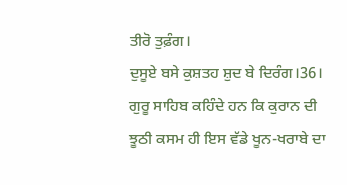ਤੀਰੋ ਤੁਫ਼ੰਗ।
ਦੁਸੂਏ ਬਸੇ ਕੁਸ਼ਤਹ ਸ਼ੁਦ ਬੇ ਦਿਰੰਗ।36।
ਗੁਰੂ ਸਾਹਿਬ ਕਹਿੰਦੇ ਹਨ ਕਿ ਕੁਰਾਨ ਦੀ ਝੂਠੀ ਕਸਮ ਹੀ ਇਸ ਵੱਡੇ ਖੂਨ-ਖਰਾਬੇ ਦਾ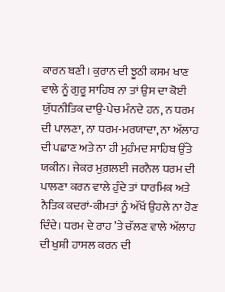ਕਾਰਨ ਬਣੀ। ਕੁਰਾਨ ਦੀ ਝੂਠੀ ਕਸਮ ਖਾਣ ਵਾਲੇ ਨੂੰ ਗੁਰੂ ਸਾਹਿਬ ਨਾ ਤਾਂ ਉਸ ਦਾ ਕੋਈ ਯੁੱਧਨੀਤਿਕ ਦਾਉ-ਪੇਚ ਮੰਨਦੇ ਹਨ, ਨ ਧਰਮ ਦੀ ਪਾਲਣਾ, ਨਾ ਧਰਮ-ਮਰਯਾਦਾ, ਨਾ ਅੱਲਾਹ ਦੀ ਪਛਾਣ ਅਤੇ ਨਾ ਹੀ ਮੁਹੰਮਦ ਸਾਹਿਬ ਉੱਤੇ ਯਕੀਨ। ਜੇਕਰ ਮੁਗ਼ਲਈ ਜਰਨੈਲ ਧਰਮ ਦੀ ਪਾਲਣਾ ਕਰਨ ਵਾਲੇ ਹੁੰਦੇ ਤਾਂ ਧਾਰਮਿਕ ਅਤੇ ਨੈਤਿਕ ਕਦਰਾਂ-ਕੀਮਤਾਂ ਨੂੰ ਅੱਖੋਂ ਉਹਲੇ ਨਾ ਹੋਣ ਦਿੰਦੇ। ਧਰਮ ਦੇ ਰਾਹ ’ਤੇ ਚੱਲਣ ਵਾਲੇ ਅੱਲਾਹ ਦੀ ਖੁਸ਼ੀ ਹਾਸਲ ਕਰਨ ਦੀ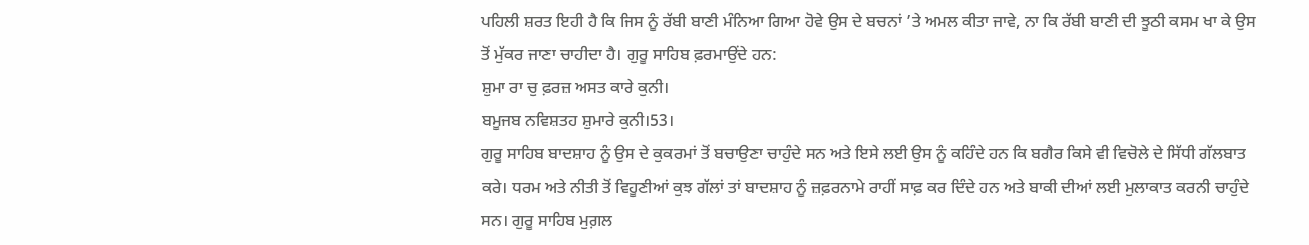ਪਹਿਲੀ ਸ਼ਰਤ ਇਹੀ ਹੈ ਕਿ ਜਿਸ ਨੂੰ ਰੱਬੀ ਬਾਣੀ ਮੰਨਿਆ ਗਿਆ ਹੋਵੇ ਉਸ ਦੇ ਬਚਨਾਂ ’ਤੇ ਅਮਲ ਕੀਤਾ ਜਾਵੇ, ਨਾ ਕਿ ਰੱਬੀ ਬਾਣੀ ਦੀ ਝੂਠੀ ਕਸਮ ਖਾ ਕੇ ਉਸ ਤੋਂ ਮੁੱਕਰ ਜਾਣਾ ਚਾਹੀਦਾ ਹੈ। ਗੁਰੂ ਸਾਹਿਬ ਫ਼ਰਮਾਉਂਦੇ ਹਨ:
ਸ਼ੁਮਾ ਰਾ ਚੁ ਫ਼ਰਜ਼ ਅਸਤ ਕਾਰੇ ਕੁਨੀ।
ਬਮੂਜਬ ਨਵਿਸ਼ਤਹ ਸ਼ੁਮਾਰੇ ਕੁਨੀ।53।
ਗੁਰੂ ਸਾਹਿਬ ਬਾਦਸ਼ਾਹ ਨੂੰ ਉਸ ਦੇ ਕੁਕਰਮਾਂ ਤੋਂ ਬਚਾਉਣਾ ਚਾਹੁੰਦੇ ਸਨ ਅਤੇ ਇਸੇ ਲਈ ਉਸ ਨੂੰ ਕਹਿੰਦੇ ਹਨ ਕਿ ਬਗੈਰ ਕਿਸੇ ਵੀ ਵਿਚੋਲੇ ਦੇ ਸਿੱਧੀ ਗੱਲਬਾਤ ਕਰੇ। ਧਰਮ ਅਤੇ ਨੀਤੀ ਤੋਂ ਵਿਹੂਣੀਆਂ ਕੁਝ ਗੱਲਾਂ ਤਾਂ ਬਾਦਸ਼ਾਹ ਨੂੰ ਜ਼ਫ਼ਰਨਾਮੇ ਰਾਹੀਂ ਸਾਫ਼ ਕਰ ਦਿੰਦੇ ਹਨ ਅਤੇ ਬਾਕੀ ਦੀਆਂ ਲਈ ਮੁਲਾਕਾਤ ਕਰਨੀ ਚਾਹੁੰਦੇ ਸਨ। ਗੁਰੂ ਸਾਹਿਬ ਮੁਗ਼ਲ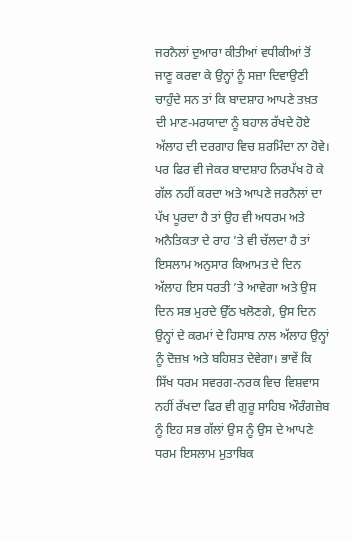ਜਰਨੈਲਾਂ ਦੁਆਰਾ ਕੀਤੀਆਂ ਵਧੀਕੀਆਂ ਤੋਂ ਜਾਣੂ ਕਰਵਾ ਕੇ ਉਨ੍ਹਾਂ ਨੂੰ ਸਜ਼ਾ ਦਿਵਾਉਣੀ ਚਾਹੁੰਦੇ ਸਨ ਤਾਂ ਕਿ ਬਾਦਸ਼ਾਹ ਆਪਣੇ ਤਖ਼ਤ ਦੀ ਮਾਣ-ਮਰਯਾਦਾ ਨੂੰ ਬਹਾਲ ਰੱਖਦੇ ਹੋਏ ਅੱਲਾਹ ਦੀ ਦਰਗਾਹ ਵਿਚ ਸ਼ਰਮਿੰਦਾ ਨਾ ਹੋਵੇ। ਪਰ ਫਿਰ ਵੀ ਜੇਕਰ ਬਾਦਸ਼ਾਹ ਨਿਰਪੱਖ ਹੋ ਕੇ ਗੱਲ ਨਹੀਂ ਕਰਦਾ ਅਤੇ ਆਪਣੇ ਜਰਨੈਲਾਂ ਦਾ ਪੱਖ ਪੂਰਦਾ ਹੈ ਤਾਂ ਉਹ ਵੀ ਅਧਰਮ ਅਤੇ ਅਨੈਤਿਕਤਾ ਦੇ ਰਾਹ ’ਤੇ ਵੀ ਚੱਲਦਾ ਹੈ ਤਾਂ ਇਸਲਾਮ ਅਨੁਸਾਰ ਕਿਆਮਤ ਦੇ ਦਿਨ ਅੱਲਾਹ ਇਸ ਧਰਤੀ ’ਤੇ ਆਵੇਗਾ ਅਤੇ ਉਸ ਦਿਨ ਸਭ ਮੁਰਦੇ ਉੱਠ ਖਲੋਣਗੇ, ਉਸ ਦਿਨ ਉਨ੍ਹਾਂ ਦੇ ਕਰਮਾਂ ਦੇ ਹਿਸਾਬ ਨਾਲ ਅੱਲਾਹ ਉਨ੍ਹਾਂ ਨੂੰ ਦੋਜ਼ਖ਼ ਅਤੇ ਬਹਿਸ਼ਤ ਦੇਵੇਗਾ। ਭਾਵੇਂ ਕਿ ਸਿੱਖ ਧਰਮ ਸਵਰਗ-ਨਰਕ ਵਿਚ ਵਿਸ਼ਵਾਸ ਨਹੀਂ ਰੱਖਦਾ ਫਿਰ ਵੀ ਗੁਰੂ ਸਾਹਿਬ ਔਰੰਗਜ਼ੇਬ ਨੂੰ ਇਹ ਸਭ ਗੱਲਾਂ ਉਸ ਨੂੰ ਉਸ ਦੇ ਆਪਣੇ ਧਰਮ ਇਸਲਾਮ ਮੁਤਾਬਿਕ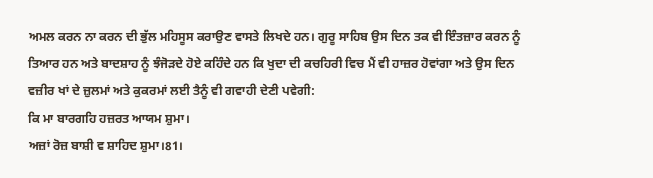ਅਮਲ ਕਰਨ ਨਾ ਕਰਨ ਦੀ ਭੁੱਲ ਮਹਿਸੂਸ ਕਰਾਉਣ ਵਾਸਤੇ ਲਿਖਦੇ ਹਨ। ਗੁਰੂ ਸਾਹਿਬ ਉਸ ਦਿਨ ਤਕ ਵੀ ਇੰਤਜ਼ਾਰ ਕਰਨ ਨੂੰ ਤਿਆਰ ਹਨ ਅਤੇ ਬਾਦਸ਼ਾਹ ਨੂੰ ਝੰਜੋੜਦੇ ਹੋਏ ਕਹਿੰਦੇ ਹਨ ਕਿ ਖੁਦਾ ਦੀ ਕਚਹਿਰੀ ਵਿਚ ਮੈਂ ਵੀ ਹਾਜ਼ਰ ਹੋਵਾਂਗਾ ਅਤੇ ਉਸ ਦਿਨ ਵਜ਼ੀਰ ਖਾਂ ਦੇ ਜ਼ੁਲਮਾਂ ਅਤੇ ਕੁਕਰਮਾਂ ਲਈ ਤੈਨੂੰ ਵੀ ਗਵਾਹੀ ਦੇਣੀ ਪਵੇਗੀ:
ਕਿ ਮਾ ਬਾਰਗਹਿ ਹਜ਼ਰਤ ਆਯਮ ਸ਼ੁਮਾ।
ਅਜ਼ਾਂ ਰੋਜ਼ ਬਾਸ਼ੀ ਵ ਸ਼ਾਹਿਦ ਸ਼ੁਮਾ।81।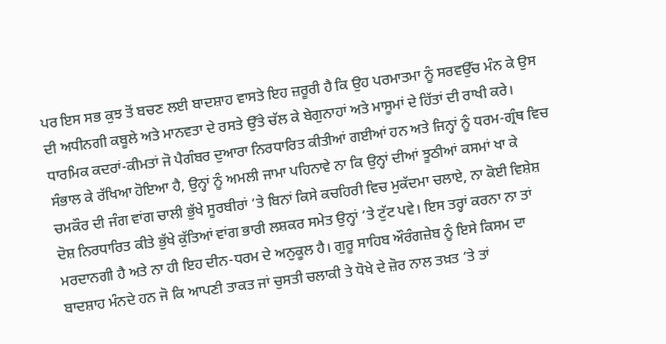ਪਰ ਇਸ ਸਭ ਕੁਝ ਤੋਂ ਬਚਣ ਲਈ ਬਾਦਸ਼ਾਹ ਵਾਸਤੇ ਇਹ ਜ਼ਰੂਰੀ ਹੈ ਕਿ ਉਹ ਪਰਮਾਤਮਾ ਨੂੰ ਸਰਵਉੱਚ ਮੰਨ ਕੇ ਉਸ ਦੀ ਅਧੀਨਗੀ ਕਬੂਲੇ ਅਤੇ ਮਾਨਵਤਾ ਦੇ ਰਸਤੇ ਉੱਤੇ ਚੱਲ ਕੇ ਬੇਗੁਨਾਹਾਂ ਅਤੇ ਮਾਸੂਮਾਂ ਦੇ ਹਿੱਤਾਂ ਦੀ ਰਾਖੀ ਕਰੇ। ਧਾਰਮਿਕ ਕਦਰਾਂ-ਕੀਮਤਾਂ ਜੋ ਪੈਗੰਬਰ ਦੁਆਰਾ ਨਿਰਧਾਰਿਤ ਕੀਤੀਆਂ ਗਈਆਂ ਹਨ ਅਤੇ ਜਿਨ੍ਹਾਂ ਨੂੰ ਧਰਮ-ਗ੍ਰੰਥ ਵਿਚ ਸੰਭਾਲ ਕੇ ਰੱਖਿਆ ਹੋਇਆ ਹੈ, ਉਨ੍ਹਾਂ ਨੂੰ ਅਮਲੀ ਜਾਮਾ ਪਹਿਨਾਵੇ ਨਾ ਕਿ ਉਨ੍ਹਾਂ ਦੀਆਂ ਝੂਠੀਆਂ ਕਸਮਾਂ ਖਾ ਕੇ ਚਮਕੌਰ ਦੀ ਜੰਗ ਵਾਂਗ ਚਾਲੀ ਭੁੱਖੇ ਸੂਰਬੀਰਾਂ ’ਤੇ ਬਿਨਾਂ ਕਿਸੇ ਕਚਹਿਰੀ ਵਿਚ ਮੁਕੱਦਮਾ ਚਲਾਏ, ਨਾ ਕੋਈ ਵਿਸ਼ੇਸ਼ ਦੋਸ਼ ਨਿਰਧਾਰਿਤ ਕੀਤੇ ਭੁੱਖੇ ਕੁੱਤਿਆਂ ਵਾਂਗ ਭਾਰੀ ਲਸ਼ਕਰ ਸਮੇਤ ਉਨ੍ਹਾਂ ’ਤੇ ਟੁੱਟ ਪਵੇ। ਇਸ ਤਰ੍ਹਾਂ ਕਰਨਾ ਨਾ ਤਾਂ ਮਰਦਾਨਗੀ ਹੈ ਅਤੇ ਨਾ ਹੀ ਇਹ ਦੀਨ-ਧਰਮ ਦੇ ਅਨੁਕੂਲ ਹੈ। ਗੁਰੂ ਸਾਹਿਬ ਔਰੰਗਜ਼ੇਬ ਨੂੰ ਇਸੇ ਕਿਸਮ ਦਾ ਬਾਦਸ਼ਾਹ ਮੰਨਦੇ ਹਨ ਜੋ ਕਿ ਆਪਣੀ ਤਾਕਤ ਜਾਂ ਚੁਸਤੀ ਚਲਾਕੀ ਤੇ ਧੋਖੇ ਦੇ ਜ਼ੋਰ ਨਾਲ ਤਖ਼ਤ ’ਤੇ ਤਾਂ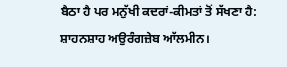ਬੈਠਾ ਹੈ ਪਰ ਮਨੁੱਖੀ ਕਦਰਾਂ-ਕੀਮਤਾਂ ਤੋਂ ਸੱਖਣਾ ਹੈ:
ਸ਼ਾਹਨਸ਼ਾਹ ਅਉਰੰਗਜ਼ੇਬ ਆੱਲਮੀਨ।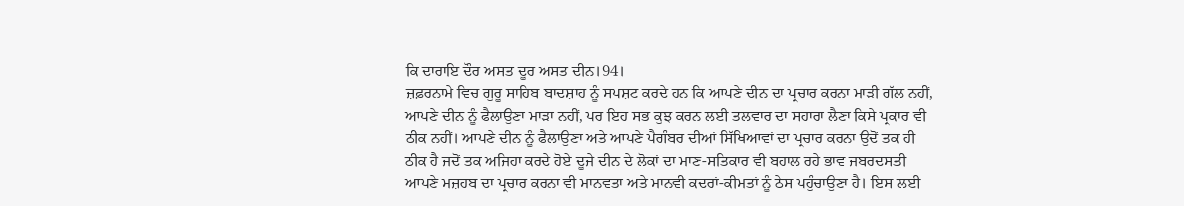ਕਿ ਦਾਰਾਇ ਦੌਰ ਅਸਤ ਦੂਰ ਅਸਤ ਦੀਨ।94।
ਜ਼ਫ਼ਰਨਾਮੇ ਵਿਚ ਗੁਰੂ ਸਾਹਿਬ ਬਾਦਸ਼ਾਹ ਨੂੰ ਸਪਸ਼ਟ ਕਰਦੇ ਹਨ ਕਿ ਆਪਣੇ ਦੀਨ ਦਾ ਪ੍ਰਚਾਰ ਕਰਨਾ ਮਾੜੀ ਗੱਲ ਨਹੀਂ, ਆਪਣੇ ਦੀਨ ਨੂੰ ਫੈਲਾਉਣਾ ਮਾੜਾ ਨਹੀਂ, ਪਰ ਇਹ ਸਭ ਕੁਝ ਕਰਨ ਲਈ ਤਲਵਾਰ ਦਾ ਸਹਾਰਾ ਲੈਣਾ ਕਿਸੇ ਪ੍ਰਕਾਰ ਵੀ ਠੀਕ ਨਹੀਂ। ਆਪਣੇ ਦੀਨ ਨੂੰ ਫੈਲਾਉਣਾ ਅਤੇ ਆਪਣੇ ਪੈਗੰਬਰ ਦੀਆਂ ਸਿੱਖਿਆਵਾਂ ਦਾ ਪ੍ਰਚਾਰ ਕਰਨਾ ਉਦੋਂ ਤਕ ਹੀ ਠੀਕ ਹੈ ਜਦੋਂ ਤਕ ਅਜਿਹਾ ਕਰਦੇ ਹੋਏ ਦੂਜੇ ਦੀਨ ਦੇ ਲੋਕਾਂ ਦਾ ਮਾਣ-ਸਤਿਕਾਰ ਵੀ ਬਹਾਲ ਰਹੇ ਭਾਵ ਜਬਰਦਸਤੀ ਆਪਣੇ ਮਜ਼ਹਬ ਦਾ ਪ੍ਰਚਾਰ ਕਰਨਾ ਵੀ ਮਾਨਵਤਾ ਅਤੇ ਮਾਨਵੀ ਕਦਰਾਂ-ਕੀਮਤਾਂ ਨੂੰ ਠੇਸ ਪਹੁੰਚਾਉਣਾ ਹੈ। ਇਸ ਲਈ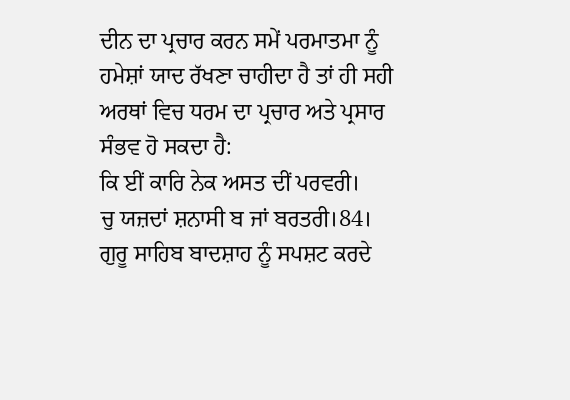ਦੀਨ ਦਾ ਪ੍ਰਚਾਰ ਕਰਨ ਸਮੇਂ ਪਰਮਾਤਮਾ ਨੂੰ ਹਮੇਸ਼ਾਂ ਯਾਦ ਰੱਖਣਾ ਚਾਹੀਦਾ ਹੈ ਤਾਂ ਹੀ ਸਹੀ ਅਰਥਾਂ ਵਿਚ ਧਰਮ ਦਾ ਪ੍ਰਚਾਰ ਅਤੇ ਪ੍ਰਸਾਰ ਸੰਭਵ ਹੋ ਸਕਦਾ ਹੈ:
ਕਿ ਈਂ ਕਾਰਿ ਨੇਕ ਅਸਤ ਦੀਂ ਪਰਵਰੀ।
ਚੁ ਯਜ਼ਦਾਂ ਸ਼ਨਾਸੀ ਬ ਜਾਂ ਬਰਤਰੀ।84।
ਗੁਰੂ ਸਾਹਿਬ ਬਾਦਸ਼ਾਹ ਨੂੰ ਸਪਸ਼ਟ ਕਰਦੇ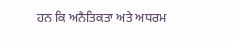ਹਨ ਕਿ ਅਨੈਤਿਕਤਾ ਅਤੇ ਅਧਰਮ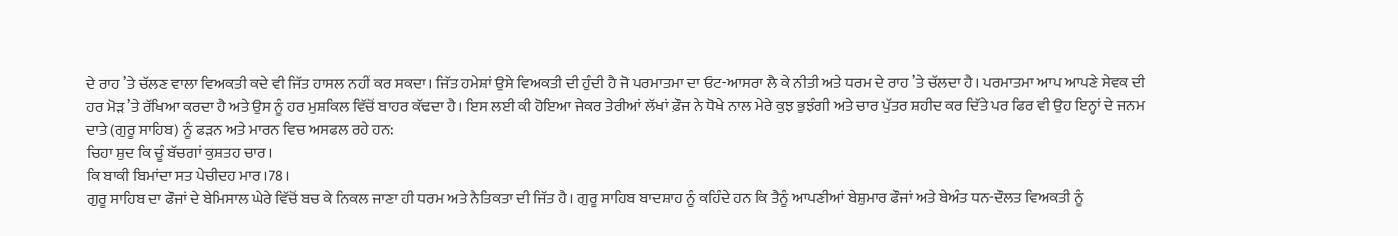ਦੇ ਰਾਹ ’ਤੇ ਚੱਲਣ ਵਾਲਾ ਵਿਅਕਤੀ ਕਦੇ ਵੀ ਜਿੱਤ ਹਾਸਲ ਨਹੀਂ ਕਰ ਸਕਦਾ। ਜਿੱਤ ਹਮੇਸ਼ਾਂ ਉਸੇ ਵਿਅਕਤੀ ਦੀ ਹੁੰਦੀ ਹੈ ਜੋ ਪਰਮਾਤਮਾ ਦਾ ਓਟ-ਆਸਰਾ ਲੈ ਕੇ ਨੀਤੀ ਅਤੇ ਧਰਮ ਦੇ ਰਾਹ ’ਤੇ ਚੱਲਦਾ ਹੈ। ਪਰਮਾਤਮਾ ਆਪ ਆਪਣੇ ਸੇਵਕ ਦੀ ਹਰ ਮੋੜ ’ਤੇ ਰੱਖਿਆ ਕਰਦਾ ਹੈ ਅਤੇ ਉਸ ਨੂੰ ਹਰ ਮੁਸ਼ਕਿਲ ਵਿੱਚੋਂ ਬਾਹਰ ਕੱਢਦਾ ਹੈ। ਇਸ ਲਈ ਕੀ ਹੋਇਆ ਜੇਕਰ ਤੇਰੀਆਂ ਲੱਖਾਂ ਫ਼ੌਜ ਨੇ ਧੋਖੇ ਨਾਲ ਮੇਰੇ ਕੁਝ ਭੁਝੰਗੀ ਅਤੇ ਚਾਰ ਪੁੱਤਰ ਸ਼ਹੀਦ ਕਰ ਦਿੱਤੇ ਪਰ ਫਿਰ ਵੀ ਉਹ ਇਨ੍ਹਾਂ ਦੇ ਜਨਮ ਦਾਤੇ (ਗੁਰੂ ਸਾਹਿਬ) ਨੂੰ ਫੜਨ ਅਤੇ ਮਾਰਨ ਵਿਚ ਅਸਫਲ ਰਹੇ ਹਨ:
ਚਿਹਾ ਸ਼ੁਦ ਕਿ ਚੂੰ ਬੱਚਗਾਂ ਕੁਸ਼ਤਹ ਚਾਰ।
ਕਿ ਬਾਕੀ ਬਿਮਾਂਦਾ ਸਤ ਪੇਚੀਦਹ ਮਾਰ।78।
ਗੁਰੂ ਸਾਹਿਬ ਦਾ ਫੌਜਾਂ ਦੇ ਬੇਮਿਸਾਲ ਘੇਰੇ ਵਿੱਚੋਂ ਬਚ ਕੇ ਨਿਕਲ ਜਾਣਾ ਹੀ ਧਰਮ ਅਤੇ ਨੈਤਿਕਤਾ ਦੀ ਜਿੱਤ ਹੈ। ਗੁਰੂ ਸਾਹਿਬ ਬਾਦਸ਼ਾਹ ਨੂੰ ਕਹਿੰਦੇ ਹਨ ਕਿ ਤੈਨੂੰ ਆਪਣੀਆਂ ਬੇਸ਼ੁਮਾਰ ਫੌਜਾਂ ਅਤੇ ਬੇਅੰਤ ਧਨ-ਦੌਲਤ ਵਿਅਕਤੀ ਨੂੰ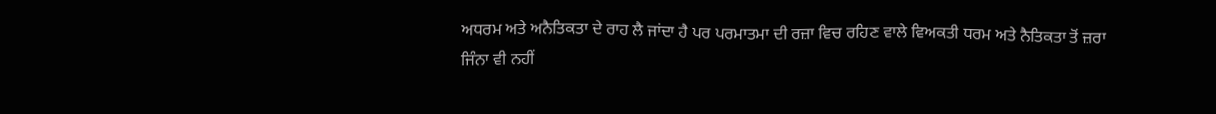ਅਧਰਮ ਅਤੇ ਅਨੈਤਿਕਤਾ ਦੇ ਰਾਹ ਲੈ ਜਾਂਦਾ ਹੈ ਪਰ ਪਰਮਾਤਮਾ ਦੀ ਰਜ਼ਾ ਵਿਚ ਰਹਿਣ ਵਾਲੇ ਵਿਅਕਤੀ ਧਰਮ ਅਤੇ ਨੈਤਿਕਤਾ ਤੋਂ ਜ਼ਰਾ ਜਿੰਨਾ ਵੀ ਨਹੀਂ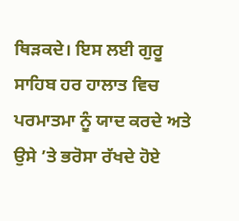ਥਿੜਕਦੇ। ਇਸ ਲਈ ਗੁਰੂ ਸਾਹਿਬ ਹਰ ਹਾਲਾਤ ਵਿਚ ਪਰਮਾਤਮਾ ਨੂੰ ਯਾਦ ਕਰਦੇ ਅਤੇ ਉਸੇ ’ਤੇ ਭਰੋਸਾ ਰੱਖਦੇ ਹੋਏ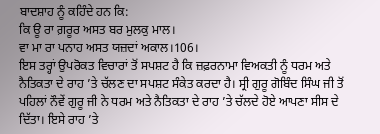ਬਾਦਸ਼ਾਹ ਨੂੰ ਕਹਿੰਦੇ ਹਨ ਕਿ:
ਕਿ ਊ ਰਾ ਗ਼ਰੂਰ ਅਸਤ ਬਰ ਮੁਲਕੁ ਮਾਲ।
ਵਾ ਮਾ ਰਾ ਪਨਾਹ ਅਸਤ ਯਜ਼ਦਾਂ ਅਕਾਲ।106।
ਇਸ ਤਰ੍ਹਾਂ ਉਪਰੋਕਤ ਵਿਚਾਰਾਂ ਤੋਂ ਸਪਸ਼ਟ ਹੈ ਕਿ ਜ਼ਫ਼ਰਨਾਮਾ ਵਿਅਕਤੀ ਨੂੰ ਧਰਮ ਅਤੇ ਨੈਤਿਕਤਾ ਦੇ ਰਾਹ ’ਤੇ ਚੱਲਣ ਦਾ ਸਪਸ਼ਟ ਸੰਕੇਤ ਕਰਦਾ ਹੈ। ਸ੍ਰੀ ਗੁਰੂ ਗੋਬਿੰਦ ਸਿੰਘ ਜੀ ਤੋਂ ਪਹਿਲਾਂ ਨੌਵੇਂ ਗੁਰੂ ਜੀ ਨੇ ਧਰਮ ਅਤੇ ਨੈਤਿਕਤਾ ਦੇ ਰਾਹ ’ਤੇ ਚੱਲਦੇ ਹੋਏ ਆਪਣਾ ਸੀਸ ਦੇ ਦਿੱਤਾ। ਇਸੇ ਰਾਹ ’ਤੇ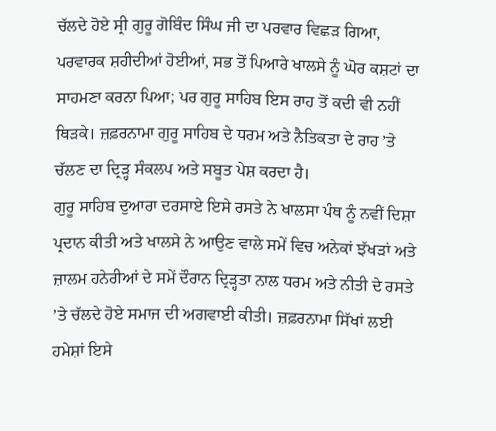ਚੱਲਦੇ ਹੋਏ ਸ੍ਰੀ ਗੁਰੂ ਗੋਬਿੰਦ ਸਿੰਘ ਜੀ ਦਾ ਪਰਵਾਰ ਵਿਛੜ ਗਿਆ, ਪਰਵਾਰਕ ਸ਼ਹੀਦੀਆਂ ਹੋਈਆਂ, ਸਭ ਤੋਂ ਪਿਆਰੇ ਖਾਲਸੇ ਨੂੰ ਘੋਰ ਕਸ਼ਟਾਂ ਦਾ ਸਾਹਮਣਾ ਕਰਨਾ ਪਿਆ; ਪਰ ਗੁਰੂ ਸਾਹਿਬ ਇਸ ਰਾਹ ਤੋਂ ਕਦੀ ਵੀ ਨਹੀਂ ਥਿੜਕੇ। ਜ਼ਫ਼ਰਨਾਮਾ ਗੁਰੂ ਸਾਹਿਬ ਦੇ ਧਰਮ ਅਤੇ ਨੈਤਿਕਤਾ ਦੇ ਰਾਹ ’ਤੇ ਚੱਲਣ ਦਾ ਦ੍ਰਿੜ੍ਹ ਸੰਕਲਪ ਅਤੇ ਸਬੂਤ ਪੇਸ਼ ਕਰਦਾ ਹੈ।
ਗੁਰੂ ਸਾਹਿਬ ਦੁਆਰਾ ਦਰਸਾਏ ਇਸੇ ਰਸਤੇ ਨੇ ਖਾਲਸਾ ਪੰਥ ਨੂੰ ਨਵੀਂ ਦਿਸ਼ਾ ਪ੍ਰਦਾਨ ਕੀਤੀ ਅਤੇ ਖਾਲਸੇ ਨੇ ਆਉਣ ਵਾਲੇ ਸਮੇਂ ਵਿਚ ਅਨੇਕਾਂ ਝੱਖੜਾਂ ਅਤੇ ਜ਼ਾਲਮ ਹਨੇਰੀਆਂ ਦੇ ਸਮੇਂ ਦੌਰਾਨ ਦ੍ਰਿੜ੍ਹਤਾ ਨਾਲ ਧਰਮ ਅਤੇ ਨੀਤੀ ਦੇ ਰਸਤੇ ’ਤੇ ਚੱਲਦੇ ਹੋਏ ਸਮਾਜ ਦੀ ਅਗਵਾਈ ਕੀਤੀ। ਜ਼ਫ਼ਰਨਾਮਾ ਸਿੱਖਾਂ ਲਈ ਹਮੇਸ਼ਾਂ ਇਸੇ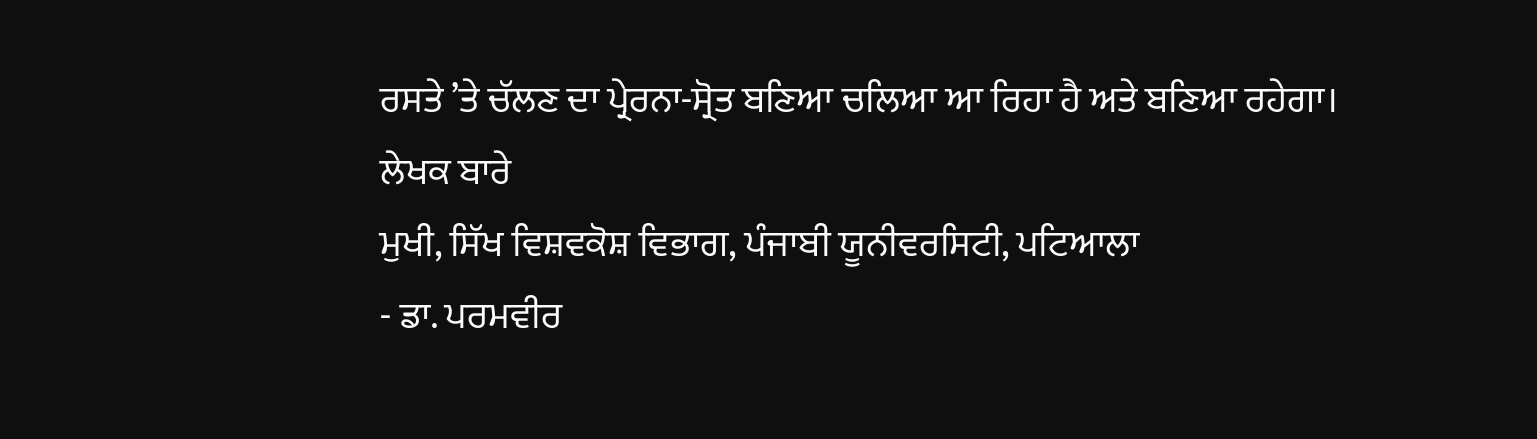ਰਸਤੇ ’ਤੇ ਚੱਲਣ ਦਾ ਪ੍ਰੇਰਨਾ-ਸ੍ਰੋਤ ਬਣਿਆ ਚਲਿਆ ਆ ਰਿਹਾ ਹੈ ਅਤੇ ਬਣਿਆ ਰਹੇਗਾ।
ਲੇਖਕ ਬਾਰੇ
ਮੁਖੀ, ਸਿੱਖ ਵਿਸ਼ਵਕੋਸ਼ ਵਿਭਾਗ, ਪੰਜਾਬੀ ਯੂਨੀਵਰਸਿਟੀ, ਪਟਿਆਲਾ
- ਡਾ. ਪਰਮਵੀਰ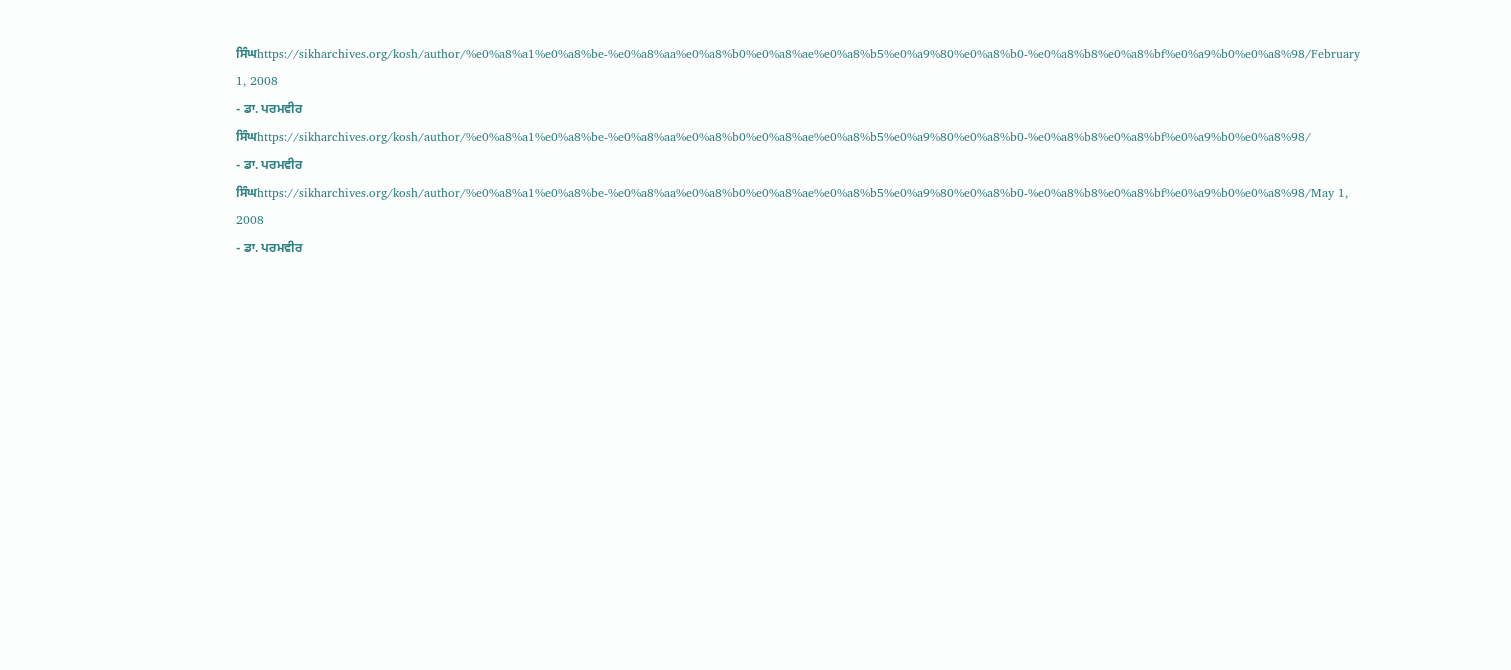ਸਿੰਘhttps://sikharchives.org/kosh/author/%e0%a8%a1%e0%a8%be-%e0%a8%aa%e0%a8%b0%e0%a8%ae%e0%a8%b5%e0%a9%80%e0%a8%b0-%e0%a8%b8%e0%a8%bf%e0%a9%b0%e0%a8%98/February 1, 2008
- ਡਾ. ਪਰਮਵੀਰ ਸਿੰਘhttps://sikharchives.org/kosh/author/%e0%a8%a1%e0%a8%be-%e0%a8%aa%e0%a8%b0%e0%a8%ae%e0%a8%b5%e0%a9%80%e0%a8%b0-%e0%a8%b8%e0%a8%bf%e0%a9%b0%e0%a8%98/
- ਡਾ. ਪਰਮਵੀਰ ਸਿੰਘhttps://sikharchives.org/kosh/author/%e0%a8%a1%e0%a8%be-%e0%a8%aa%e0%a8%b0%e0%a8%ae%e0%a8%b5%e0%a9%80%e0%a8%b0-%e0%a8%b8%e0%a8%bf%e0%a9%b0%e0%a8%98/May 1, 2008
- ਡਾ. ਪਰਮਵੀਰ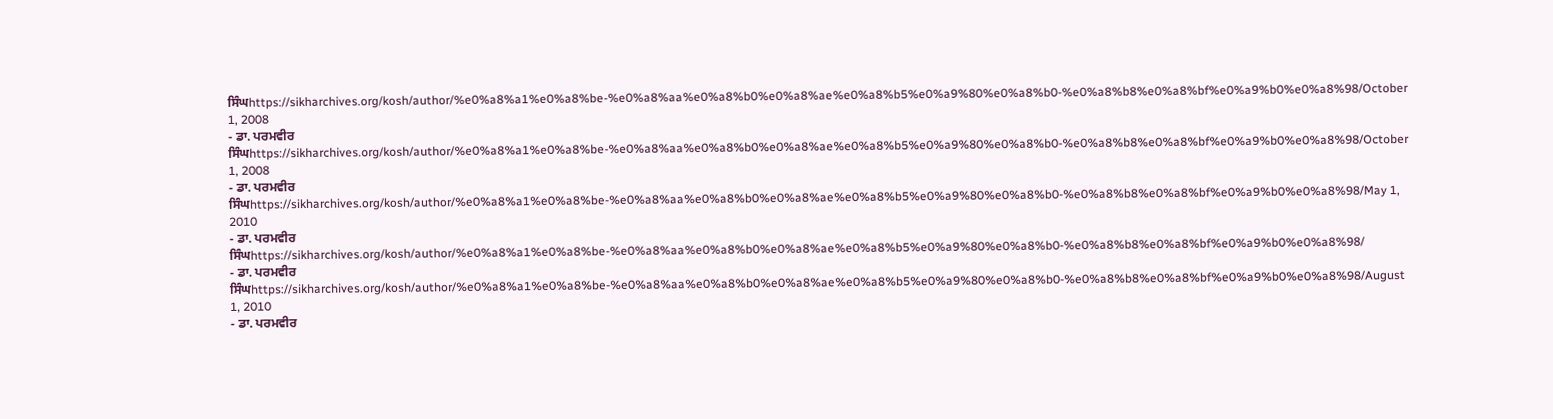ਸਿੰਘhttps://sikharchives.org/kosh/author/%e0%a8%a1%e0%a8%be-%e0%a8%aa%e0%a8%b0%e0%a8%ae%e0%a8%b5%e0%a9%80%e0%a8%b0-%e0%a8%b8%e0%a8%bf%e0%a9%b0%e0%a8%98/October 1, 2008
- ਡਾ. ਪਰਮਵੀਰ ਸਿੰਘhttps://sikharchives.org/kosh/author/%e0%a8%a1%e0%a8%be-%e0%a8%aa%e0%a8%b0%e0%a8%ae%e0%a8%b5%e0%a9%80%e0%a8%b0-%e0%a8%b8%e0%a8%bf%e0%a9%b0%e0%a8%98/October 1, 2008
- ਡਾ. ਪਰਮਵੀਰ ਸਿੰਘhttps://sikharchives.org/kosh/author/%e0%a8%a1%e0%a8%be-%e0%a8%aa%e0%a8%b0%e0%a8%ae%e0%a8%b5%e0%a9%80%e0%a8%b0-%e0%a8%b8%e0%a8%bf%e0%a9%b0%e0%a8%98/May 1, 2010
- ਡਾ. ਪਰਮਵੀਰ ਸਿੰਘhttps://sikharchives.org/kosh/author/%e0%a8%a1%e0%a8%be-%e0%a8%aa%e0%a8%b0%e0%a8%ae%e0%a8%b5%e0%a9%80%e0%a8%b0-%e0%a8%b8%e0%a8%bf%e0%a9%b0%e0%a8%98/
- ਡਾ. ਪਰਮਵੀਰ ਸਿੰਘhttps://sikharchives.org/kosh/author/%e0%a8%a1%e0%a8%be-%e0%a8%aa%e0%a8%b0%e0%a8%ae%e0%a8%b5%e0%a9%80%e0%a8%b0-%e0%a8%b8%e0%a8%bf%e0%a9%b0%e0%a8%98/August 1, 2010
- ਡਾ. ਪਰਮਵੀਰ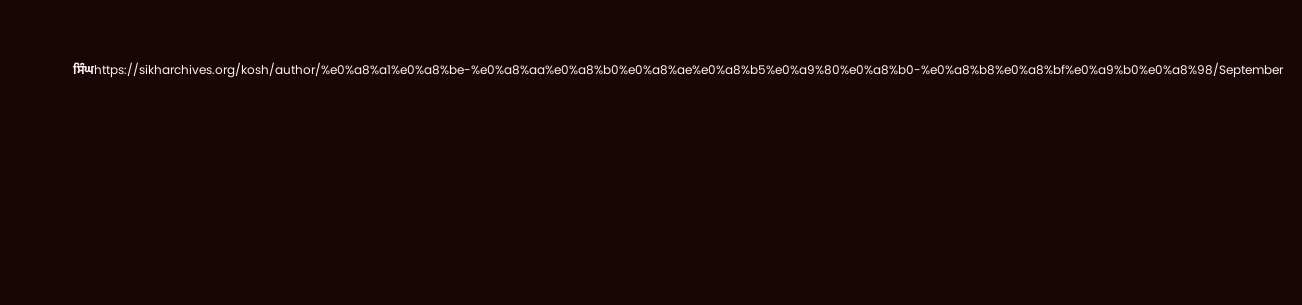ਸਿੰਘhttps://sikharchives.org/kosh/author/%e0%a8%a1%e0%a8%be-%e0%a8%aa%e0%a8%b0%e0%a8%ae%e0%a8%b5%e0%a9%80%e0%a8%b0-%e0%a8%b8%e0%a8%bf%e0%a9%b0%e0%a8%98/September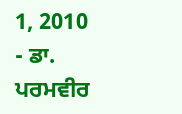1, 2010
- ਡਾ. ਪਰਮਵੀਰ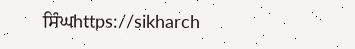ਸਿੰਘhttps://sikharch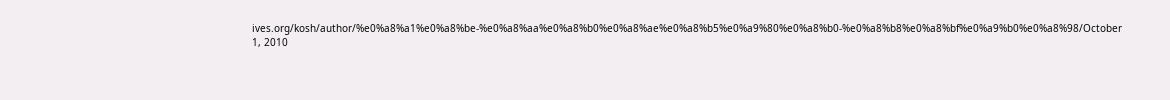ives.org/kosh/author/%e0%a8%a1%e0%a8%be-%e0%a8%aa%e0%a8%b0%e0%a8%ae%e0%a8%b5%e0%a9%80%e0%a8%b0-%e0%a8%b8%e0%a8%bf%e0%a9%b0%e0%a8%98/October 1, 2010